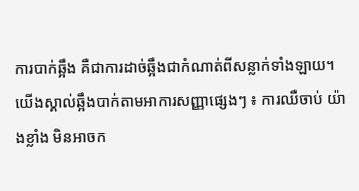ការបាក់ឆ្អឹង គឺជាការដាច់ឆ្អឹងជាកំណាត់ពីសន្លាក់ទាំងឡាយ។ យើងស្គាល់ឆ្អឹងបាក់តាមអាការសញ្ញាផ្សេងៗ ៖ ការឈឺចាប់ យ៉ាងខ្លាំង មិនអាចក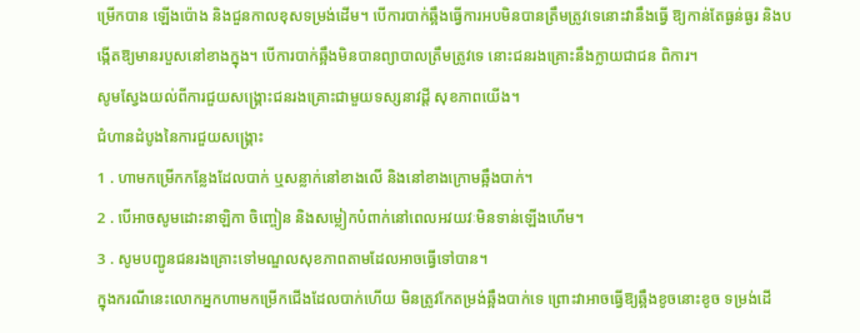ម្រើកបាន ឡើងប៉ោង និងជួនកាលខុសទម្រង់ដើម។ បើការបាក់ឆ្អឹងធ្វើការអបមិនបានត្រឹមត្រូវទេនោះវានឹងធ្វើ ឱ្យកាន់តែធ្ងន់ធ្ងរ និងបង្កើតឱ្យមានរបួសនៅខាងក្នុង។ បើការបាក់ឆ្អឹងមិនបានព្យាបាលត្រឹមត្រូវទេ នោះជនរងគ្រោះនឹងក្លាយជាជន ពិការ។
សូមស្វែងយល់ពីការជួយសង្គ្រោះជនរងគ្រោះជាមួយទស្សនាវដ្ដី សុខភាពយើង។
ជំហានដំបូងនៃការជួយសង្គ្រោះ
1 . ហាមកម្រើកកន្លែងដែលបាក់ ឬសន្លាក់នៅខាងលើ និងនៅខាងក្រោមឆ្អឹងបាក់។
2 . បើអាចសូមដោះនាឡិកា ចិញ្ចៀន និងសម្លៀកបំពាក់នៅពេលអវយវៈមិនទាន់ឡើងហើម។
3 . សូមបញ្ជូនជនរងគ្រោះទៅមណ្ឌលសុខភាពតាមដែលអាចធ្វើទៅបាន។
ក្នុងករណីនេះលោកអ្នកហាមកម្រើកជើងដែលបាក់ហើយ មិនត្រូវកែតម្រង់ឆ្អឹងបាក់ទេ ព្រោះវាអាចធ្វើឱ្យឆ្អឹងខូចនោះខូច ទម្រង់ដើ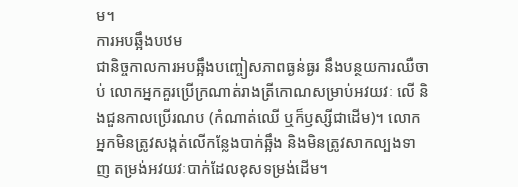ម។
ការអបឆ្អឹងបឋម
ជានិច្ចកាលការអបឆ្អឹងបញ្ចៀសភាពធ្ងន់ធ្ងរ នឹងបន្ថយការឈឺចាប់ លោកអ្នកគួរប្រើក្រណាត់រាងត្រីកោណសម្រាប់អវយវៈ លើ និងជួនកាលប្រើរណប (កំណាត់ឈើ ឬក៏ឫស្សីជាដើម)។ លោកអ្នកមិនត្រូវសង្កត់លើកន្លែងបាក់ឆ្អឹង និងមិនត្រូវសាកល្បងទាញ តម្រង់អវយវៈបាក់ដែលខុសទម្រង់ដើម។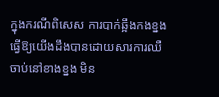ក្នុងករណីពិសេស ការបាក់ឆ្អឹងកងខ្នងធ្វើឱ្យយើងដឹងបានដោយសារការឈឺចាប់នៅខាងខ្នង មិន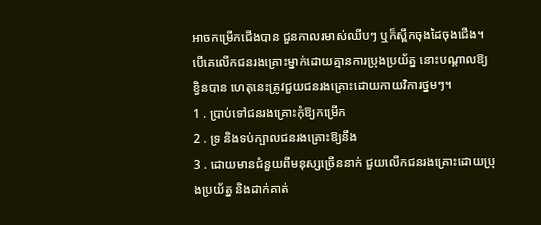អាចកម្រើកជើងបាន ជួនកាលរមាស់ឈីបៗ ឬក៏ស្ពឹកចុងដៃចុងជើង។ បើគេលើកជនរងគ្រោះម្នាក់ដោយគ្មានការប្រុងប្រយ័ត្ន នោះបណ្ដាលឱ្យខ្វិនបាន ហេតុនេះត្រូវជួយជនរងគ្រោះដោយកាយវិការថ្នមៗ។
1 . ប្រាប់ទៅជនរងគ្រោះកុំឱ្យកម្រើក
2 . ទ្រ និងទប់ក្បាលជនរងគ្រោះឱ្យនឹង
3 . ដោយមានជំនួយពីមនុស្សច្រើននាក់ ជួយលើកជនរងគ្រោះដោយប្រុងប្រយ័ត្ន និងដាក់គាត់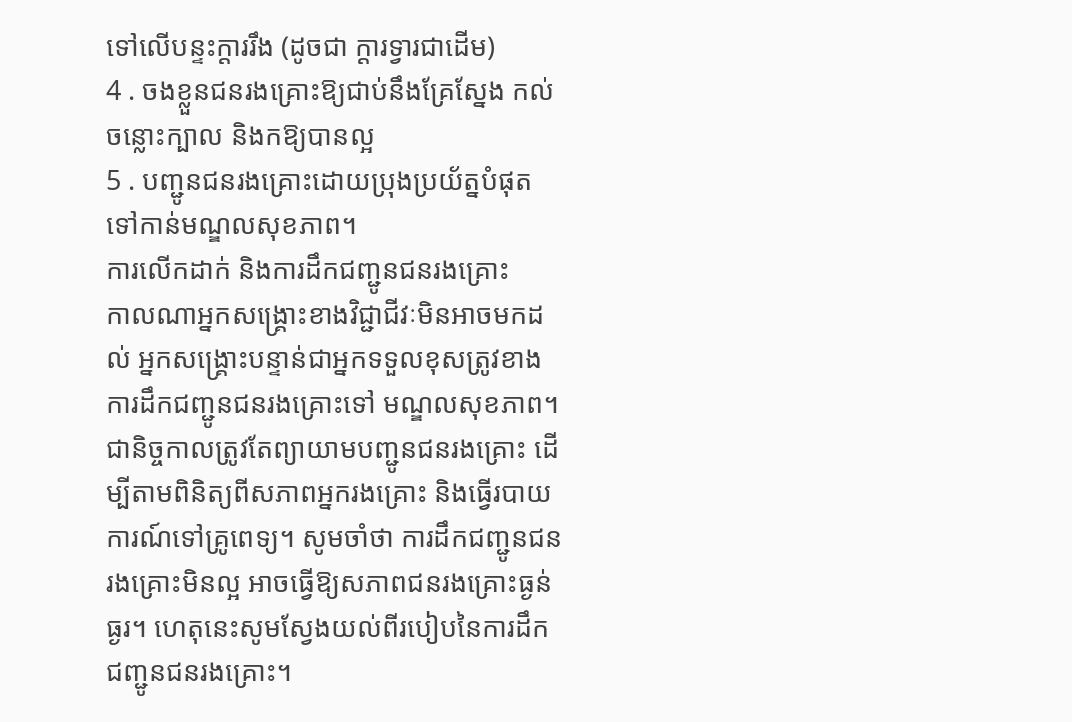ទៅលើបន្ទះក្ដាររឹង (ដូចជា ក្ដារទ្វារជាដើម)
4 . ចងខ្លួនជនរងគ្រោះឱ្យជាប់នឹងគ្រែស្នែង កល់ចន្លោះក្បាល និងកឱ្យបានល្អ
5 . បញ្ជូនជនរងគ្រោះដោយប្រុងប្រយ័ត្នបំផុតទៅកាន់មណ្ឌលសុខភាព។
ការលើកដាក់ និងការដឹកជញ្ជូនជនរងគ្រោះ
កាលណាអ្នកសង្គ្រោះខាងវិជ្ជាជីវៈមិនអាចមកដល់ អ្នកសង្គ្រោះបន្ទាន់ជាអ្នកទទួលខុសត្រូវខាងការដឹកជញ្ជូនជនរងគ្រោះទៅ មណ្ឌលសុខភាព។ ជានិច្ចកាលត្រូវតែព្យាយាមបញ្ជូនជនរងគ្រោះ ដើម្បីតាមពិនិត្យពីសភាពអ្នករងគ្រោះ និងធ្វើរបាយការណ៍ទៅគ្រូពេទ្យ។ សូមចាំថា ការដឹកជញ្ជូនជនរងគ្រោះមិនល្អ អាចធ្វើឱ្យសភាពជនរងគ្រោះធ្ងន់ធ្ងរ។ ហេតុនេះសូមស្វែងយល់ពីរបៀបនៃការដឹកជញ្ជូនជនរងគ្រោះ។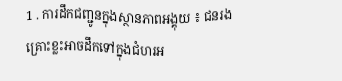1 . ការដឹកជញ្ជូនក្នុងស្ថានភាពអង្គុយ ៖ ជនរងគ្រោះខ្លះអាចដឹកទៅក្នុងជំហរអ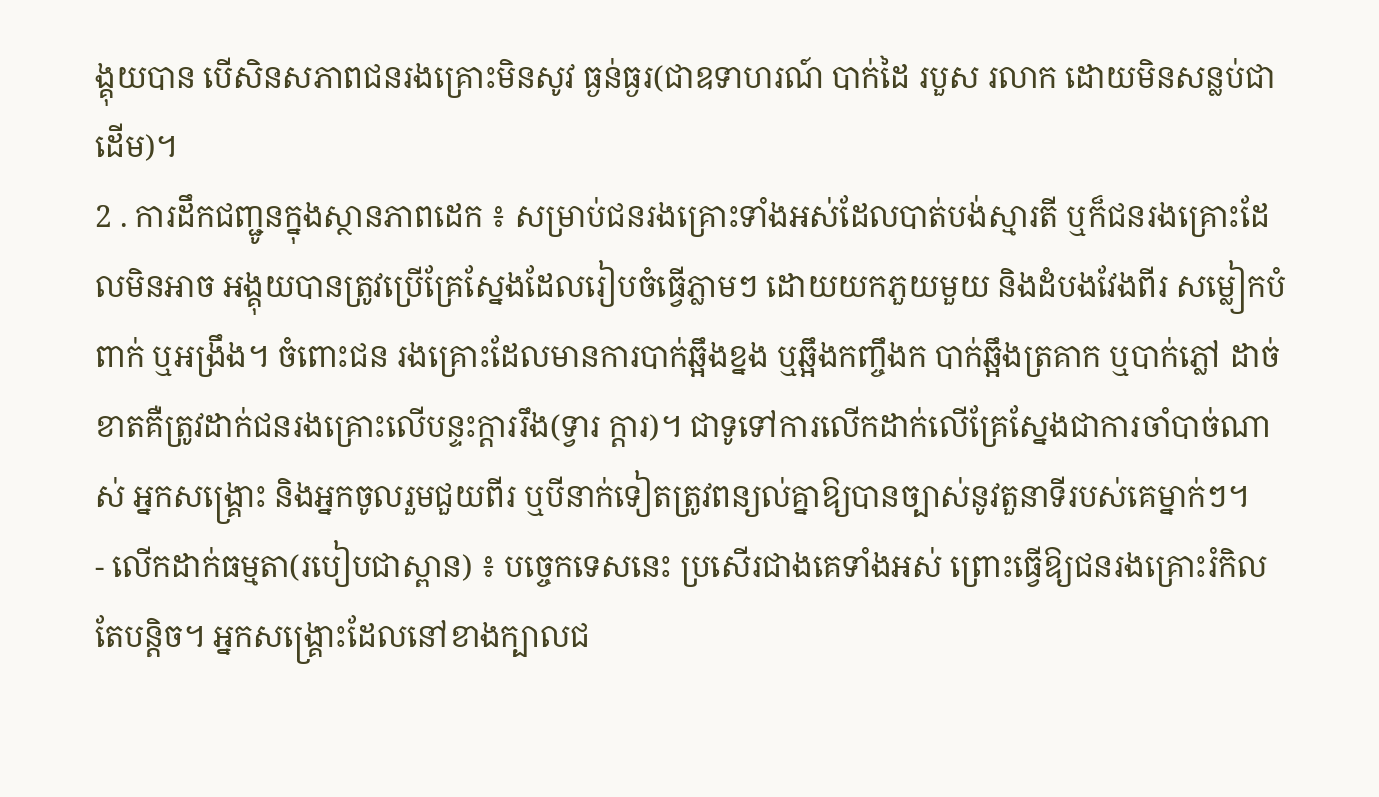ង្គុយបាន បើសិនសភាពជនរងគ្រោះមិនសូវ ធ្ងន់ធ្ងរ(ជាឧទាហរណ៍ បាក់ដៃ របួស រលាក ដោយមិនសន្លប់ជាដើម)។
2 . ការដឹកជញ្ជូនក្នុងស្ថានភាពដេក ៖ សម្រាប់ជនរងគ្រោះទាំងអស់ដែលបាត់បង់ស្មារតី ឬក៏ជនរងគ្រោះដែលមិនអាច អង្គុយបានត្រូវប្រើគ្រែស្នែងដែលរៀបចំធ្វើភ្លាមៗ ដោយយកភួយមួយ និងដំបងវែងពីរ សម្លៀកបំពាក់ ឬអង្រឹង។ ចំពោះជន រងគ្រោះដែលមានការបាក់ឆ្អឹងខ្នង ឬឆ្អឹងកញ្ចឹងក បាក់ឆ្អឹងត្រគាក ឬបាក់ភ្លៅ ដាច់ខាតគឺត្រូវដាក់ជនរងគ្រោះលើបន្ទះក្ដាររឹង(ទ្វារ ក្ដារ)។ ជាទូទៅការលើកដាក់លើគ្រែស្នែងជាការចាំបាច់ណាស់ អ្នកសង្គ្រោះ និងអ្នកចូលរួមជួយពីរ ឬបីនាក់ទៀតត្រូវពន្យល់គ្នាឱ្យបានច្បាស់នូវតួនាទីរបស់គេម្នាក់ៗ។
- លើកដាក់ធម្មតា(របៀបជាស្ពាន) ៖ បច្ចេកទេសនេះ ប្រសើរជាងគេទាំងអស់ ព្រោះធ្វើឱ្យជនរងគ្រោះរំកិលតែបន្ដិច។ អ្នកសង្គ្រោះដែលនៅខាងក្បាលជ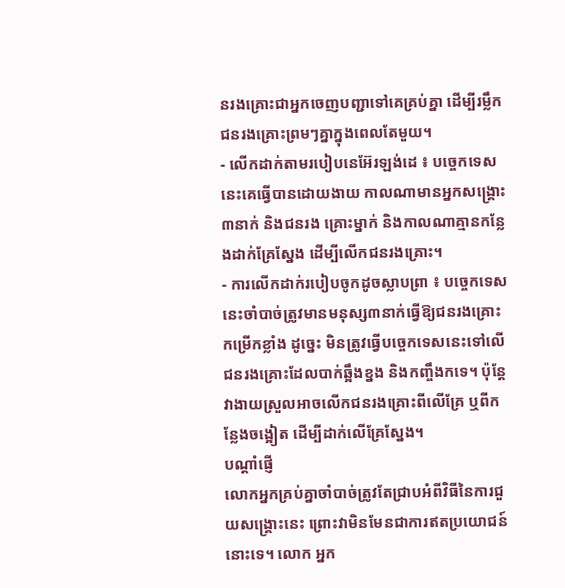នរងគ្រោះជាអ្នកចេញបញ្ជាទៅគេគ្រប់គ្នា ដើម្បីរម្លឹកជនរងគ្រោះព្រមៗគ្នាក្នុងពេលតែមួយ។
- លើកដាក់តាមរបៀបនេអ៊ែរឡង់ដេ ៖ បច្ចេកទេសនេះគេធ្វើបានដោយងាយ កាលណាមានអ្នកសង្គ្រោះ៣នាក់ និងជនរង គ្រោះម្នាក់ និងកាលណាគ្មានកន្លែងដាក់គ្រែស្នែង ដើម្បីលើកជនរងគ្រោះ។
- ការលើកដាក់របៀបចូកដូចស្លាបព្រា ៖ បច្ចេកទេសនេះចាំបាច់ត្រូវមានមនុស្ស៣នាក់ធ្វើឱ្យជនរងគ្រោះកម្រើកខ្លាំង ដូច្នេះ មិនត្រូវធ្វើបច្ចេកទេសនេះទៅលើជនរងគ្រោះដែលបាក់ឆ្អឹងខ្នង និងកញ្ចឹងកទេ។ ប៉ុន្ដែវាងាយស្រួលអាចលើកជនរងគ្រោះពីលើគ្រែ ឬពីកន្លែងចង្អៀត ដើម្បីដាក់លើគ្រែស្នែង។
បណ្ដាំផ្ញើ
លោកអ្នកគ្រប់គ្នាចាំបាច់ត្រូវតែជ្រាបអំពីវិធីនៃការជួយសង្គ្រោះនេះ ព្រោះវាមិនមែនជាការឥតប្រយោជន៍នោះទេ។ លោក អ្នក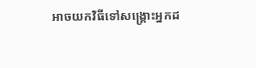អាចយកវិធីទៅសង្គ្រោះអ្នកដ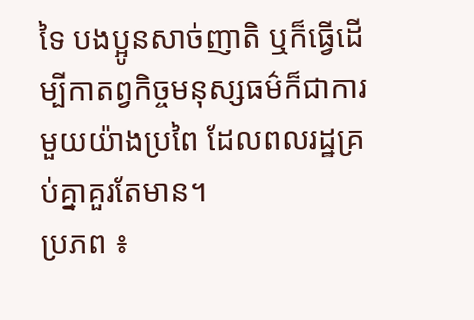ទៃ បងប្អូនសាច់ញាតិ ឬក៏ធ្វើដើម្បីកាតព្វកិច្ចមនុស្សធម៌ក៏ជាការមួយយ៉ាងប្រពៃ ដែលពលរដ្ឋគ្រប់គ្នាគួរតែមាន។
ប្រភព ៖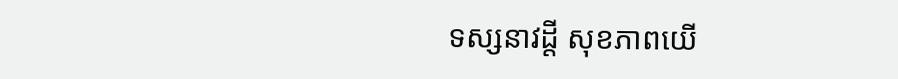ទស្សនាវដ្តី សុខភាពយើ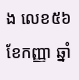ង លេខ៥៦ ខែកញ្ញា ឆ្នាំ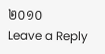២០១០
Leave a Reply